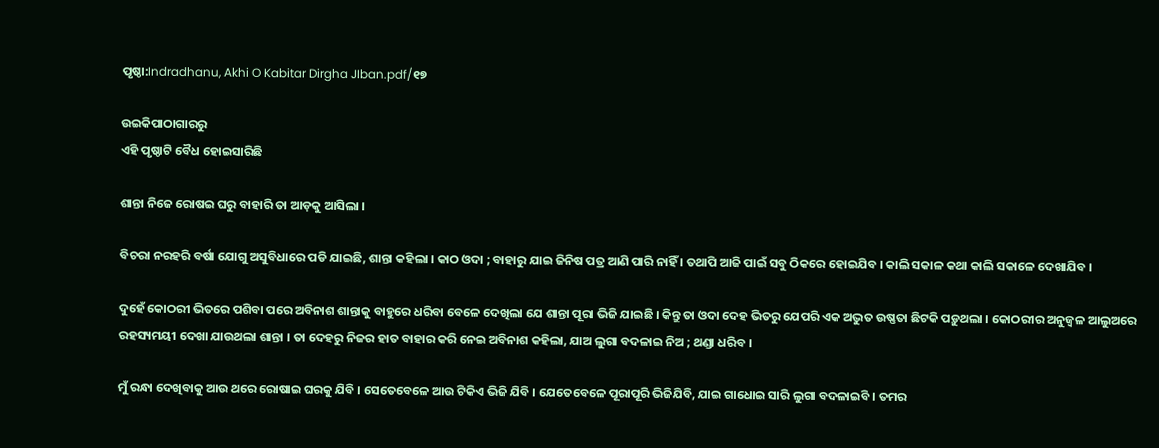ପୃଷ୍ଠା:Indradhanu, Akhi O Kabitar Dirgha JIban.pdf/୧୭

ଉଇକିପାଠାଗାର‌ରୁ
ଏହି ପୃଷ୍ଠାଟି ବୈଧ ହୋଇସାରିଛି

ଶାନ୍ତା ନିଜେ ରୋଷଇ ଘରୁ ବାହାରି ତା ଆଡ଼କୁ ଆସିଲା ।

ବିଚରା ନରହରି ବର୍ଷା ଯୋଗୁ ଅସୁବିଧାରେ ପଡି ଯାଇଛି, ଶାନ୍ତା କହିଲା । କାଠ ଓଦା ; ବାହାରୁ ଯାଇ ଜିନିଷ ପତ୍ର ଆଣି ପାରି ନାହିଁ । ତଥାପି ଆଜି ପାଇଁ ସବୁ ଠିକରେ ହୋଇଯିବ । କାଲି ସକାଳ କଥା କାଲି ସକାଳେ ଦେଖାଯିବ ।

ଦୁହେଁ କୋଠରୀ ଭିତରେ ପଶିବା ପରେ ଅବିନାଶ ଶାନ୍ତାକୁ ବାହୁରେ ଧରିବା ବେଳେ ଦେଖିଲା ଯେ ଶାନ୍ତା ପୂରା ଭିଜି ଯାଇଛି । କିନ୍ତୁ ତା ଓଦା ଦେହ ଭିତରୁ ଯେପରି ଏକ ଅଦ୍ଭୁତ ଉଷ୍ଣତା ଛିଟକି ପଡ଼ୁଥଲା । କୋଠରୀର ଅନୁଜ୍ବଳ ଆଲୁଅରେ ରହସ୍ୟମୟୀ ଦେଖା ଯାଉଥଲା ଶାନ୍ତା । ତା ଦେହରୁ ନିଜର ହାତ ବାହାର କରି ନେଇ ଅବିନାଶ କହିଲା, ଯାଅ ଲୁଗା ବଦଳାଇ ନିଅ ; ଥଣ୍ଡା ଧରିବ ।

ମୁଁ ରନ୍ଧା ଦେଖିବାକୁ ଆଉ ଥରେ ରୋଷାଇ ଘରକୁ ଯିବି । ସେତେବେଳେ ଆଉ ଟିକିଏ ଭିଜି ଯିବି । ଯେତେବେଳେ ପୂରାପୂରି ଭିଜିଯିବି, ଯାଇ ଗାଧୋଇ ସାରି ଲୁଗା ବଦଳାଇବି । ତମର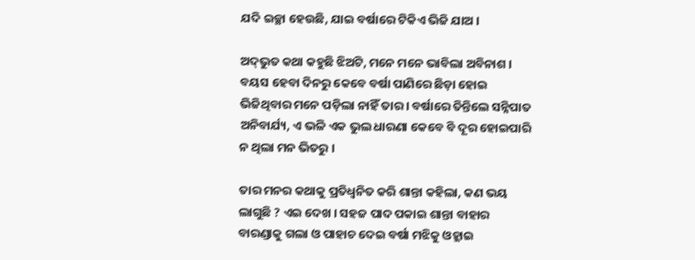ଯଦି ଇଚ୍ଛା ହେଉଛି, ଯାଇ ବର୍ଷାରେ ଟିକିଏ ଭିଜି ଯାଅ ।

ଅଦ୍‌ଭୁତ କଥା କହୁଛି ଝିଅଟି, ମନେ ମନେ ଭାବିଲା ଅବିନାଶ । ବୟସ ହେବା ଦିନରୁ କେବେ ବର୍ଷା ପାଣିରେ ଛିଡ଼ା ହୋଇ ଭିଜିଥିବାର ମନେ ପଡ଼ିଲା ନାହିଁ ତାର । ବର୍ଷାରେ ତିନ୍ତିଲେ ସନ୍ନିପାତ ଅନିବାର୍ଯ୍ୟ, ଏ ଭଳି ଏକ ଭୁଲ ଧାରଣା କେବେ ବି ଦୂର ହୋଇପାରି ନ ଥିଲା ମନ ଭିତରୁ ।

ତାର ମନର କଥାକୁ ପ୍ରତିଧ୍ବନିତ କରି ଶାନ୍ତା କହିଲା, କଣ ଭୟ ଲାଗୁଛି ? ଏଇ ଦେଖ । ସହଜ ପାଦ ପକାଇ ଶାନ୍ତା ବାହାର ବାରଣ୍ଡାକୁ ଗଲା ଓ ପାହାଚ ଦେଇ ବର୍ଷା ମଝିକୁ ଓହ୍ଲାଇ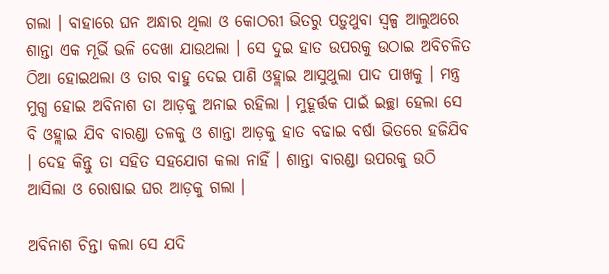ଗଲା । ବାହାରେ ଘନ ଅନ୍ଧାର ଥିଲା ଓ କୋଠରୀ ଭିତରୁ ପଡ଼ୁଥୁବା ସ୍ୱଳ୍ପ ଆଲୁଅରେ ଶାନ୍ତା ଏକ ମୂର୍ଭି ଭଳି ଦେଖା ଯାଉଥଲା । ସେ ଦୁଇ ହାତ ଉପରକୁ ଉଠାଇ ଅବିଚଳିତ ଠିଆ ହୋଇଥଲା ଓ ତାର ବାହୁ ଦେଇ ପାଣି ଓହ୍ଲାଇ ଆସୁଥୁଲା ପାଦ ପାଖକୁ । ମନ୍ତ୍ର ମୁଗ୍ଧ ହୋଇ ଅବିନାଶ ତା ଆଡ଼କୁ ଅନାଇ ରହିଲା । ମୁହୂର୍ତ୍ତକ ପାଇଁ ଇଚ୍ଛା ହେଲା ସେ ବି ଓହ୍ଲାଇ ଯିବ ବାରଣ୍ଡା ତଳକୁ ଓ ଶାନ୍ତା ଆଡ଼କୁ ହାତ ବଢାଇ ବର୍ଷା ଭିତରେ ହଜିଯିବ । ଦେହ କିନ୍ତୁ ତା ସହିତ ସହଯୋଗ କଲା ନାହିଁ । ଶାନ୍ତା ବାରଣ୍ଡା ଉପରକୁ ଉଠି ଆସିଲା ଓ ରୋଷାଇ ଘର ଆଡ଼କୁ ଗଲା ।

ଅବିନାଶ ଚିନ୍ତା କଲା ସେ ଯଦି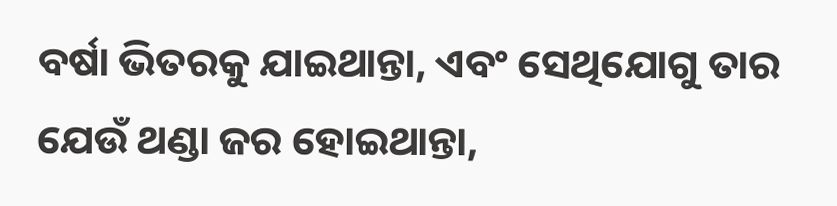ବର୍ଷା ଭିତରକୁ ଯାଇଥାନ୍ତା, ଏବଂ ସେଥିଯୋଗୁ ତାର ଯେଉଁ ଥଣ୍ଡା ଜର ହୋଇଥାନ୍ତା,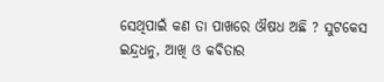ସେଥିପାଇଁ କଣ ତା ପାଖରେ ଔଷଧ ଅଛି ? ସୁଟକେସ
ଇନ୍ଦ୍ରଧନୁ, ଆଖି ଓ କବିତାର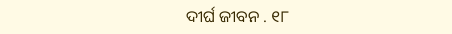ଦୀର୍ଘ ଜୀବନ . ୧୮